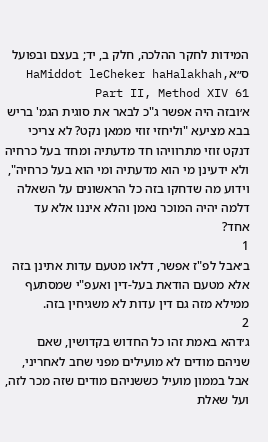המידות לחקר ההלכה, חלק ב, יד; בעצם ובפועל ס״אHaMiddot leCheker haHalakhah, Part II, Method XIV 61
א׳ובזה היה אפשר ג"כ לבאר את סוגית הגמ' בריש בבא מציעא "וליחזי זוזי ממאן נקט? לא צריכי דנקט זוזי מתרוויהו חד מדעתיה ומחד בעל כרחיה ולא ידעינן מי הוא מדעתיה ומי הוא בעל כרחיה", וידוע מה שדחקו בזה כל הראשונים על השאלה דלמה יהיה המוכר נאמן והלא איננו אלא עד אחד?
1
ב׳אבל לפ"ז אפשר, דלאו מטעם עדות אתינן בזה אלא מטעם הודאת בעל-דין ואעפ"י שמסתעף ממילא מזה גם דין עדות לא משגיחין בזה.
2
ג׳דהא באמת זהו כל החדוש בקדושין, שאם שניהם מודים לא מועילים מפני שחב לאחריני, אבל בממון מועיל כששניהם מודים שזה מכר לזה, ועל שאלת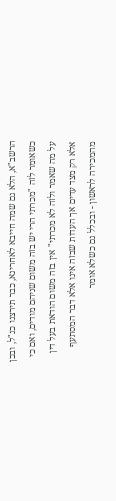הרשב"א, הלא גם שמה חייבא לאחרינא, כבר תירצנו כנ"ל, ובכן כשאומר לזה "מכרתי הרי יש בזה משום שניהם מודים, ואם כי על מה שאמר ולזה לא מכרתי" אין בזה משום הודאת בעל דין אלא רק מצד עדים אך העדות שבזה אינו אלא דבר המסתעף מהמכירה לראשון - ובכלל גם כשלא אומר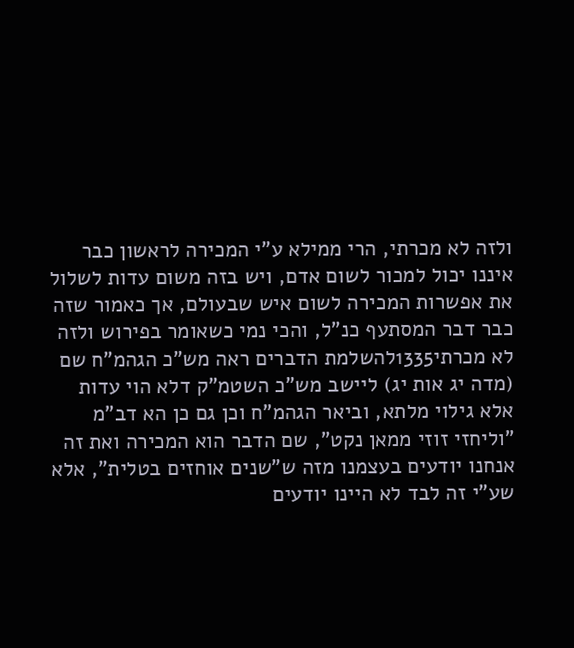ולזה לא מכרתי, הרי ממילא ע"י המכירה לראשון כבר איננו יכול למכור לשום אדם, ויש בזה משום עדות לשלול את אפשרות המכירה לשום איש שבעולם, אך כאמור שזה כבר דבר המסתעף כנ"ל, והכי נמי כשאומר בפירוש ולזה לא מכרתי1335להשלמת הדברים ראה מש"כ הגהמ"ח שם (מדה יג אות יג) ליישב מש"כ השטמ"ק דלא הוי עדות אלא גילוי מלתא, וביאר הגהמ"ח וכן גם כן הא דב"מ "וליחזי זוזי ממאן נקט", שם הדבר הוא המכירה ואת זה אנחנו יודעים בעצמנו מזה ש"שנים אוחזים בטלית", אלא שע"י זה לבד לא היינו יודעים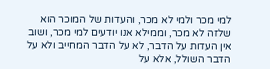למי מכר ולמי לא מכר, והעדות של המוכר הוא שלזה לא מכר, וממילא אנו יודעים למי מכר, ושוב אין העדות על הדבר, לא על הדבר המחייב ולא על הדבר השולל, אלא על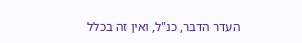העדר הדבר, כנ"ל, ואין זה בכלל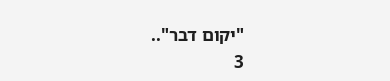"יקום דבר"..
3